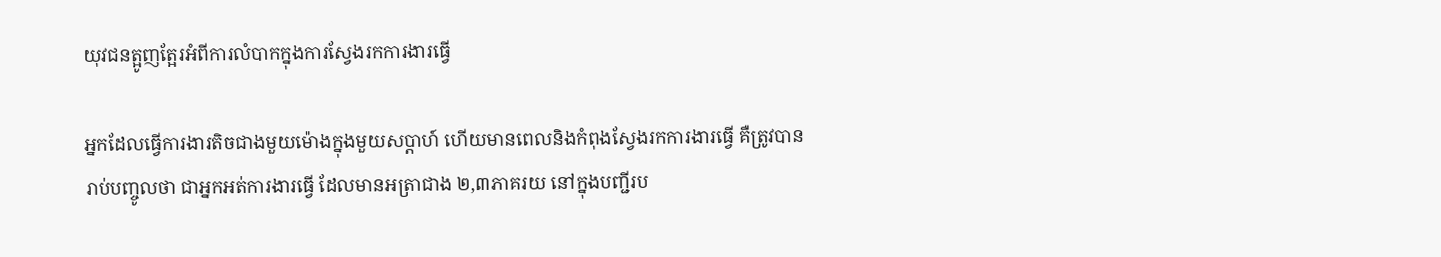យុវជនត្អូញត្អែរអំពីការលំបាកក្នុងការស្វែងរកការងារធ្វើ

អ្នកដែលធ្វើការងារតិចជាងមួយម៉ោងក្នុងមួយសប្តាហ៍ ហើយមានពេលនិងកំពុងស្វែងរកការងារធ្វើ គឺត្រូវបានរាប់បញ្ចូលថា ជាអ្នកអត់ការងារធ្វើ ដែលមានអត្រាជាង ២,៣ភាគរយ នៅក្នុងបញ្ជីរប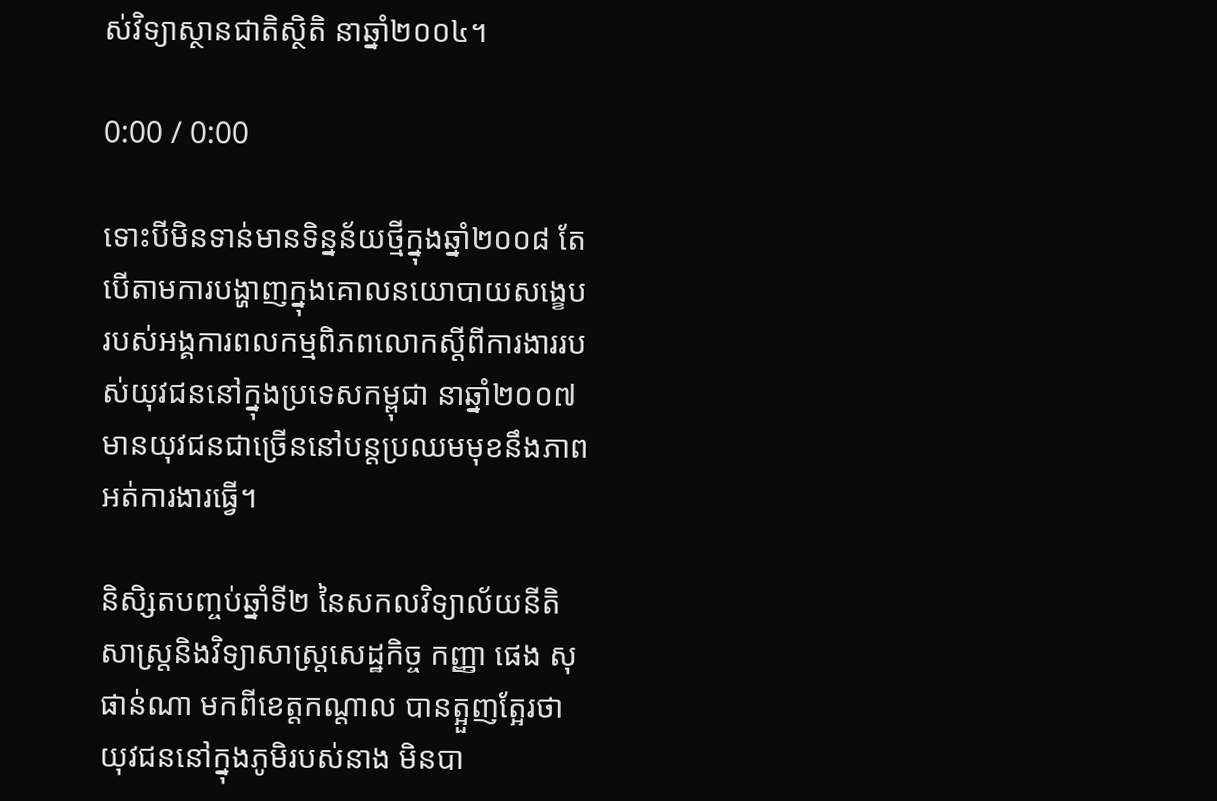ស់វិទ្យាស្ថានជាតិស្ថិតិ នាឆ្នាំ២០០៤។

0:00 / 0:00

ទោះបីមិនទាន់មានទិន្នន័យថ្មីក្នុងឆ្នាំ២០០៨ តែបើតាមការបង្ហាញក្នុងគោលនយោបាយសង្ខេបរបស់អង្គការពលកម្មពិភពលោកស្តីពីការងាររបស់យុវជននៅក្នុងប្រទេសកម្ពុជា នាឆ្នាំ២០០៧ មានយុវជនជាច្រើននៅបន្តប្រឈមមុខនឹងភាពអត់ការងារធ្វើ។

និសិ្សតបញ្ចប់ឆ្នាំទី២ នៃសកលវិទ្យាល័យនីតិសាស្រ្តនិងវិទ្យាសាស្រ្តសេដ្ឋកិច្ច កញ្ញា ផេង សុផាន់ណា មកពីខេត្តកណ្តាល បានត្អួញត្អែរថា យុវជននៅក្នុងភូមិរបស់នាង មិនបា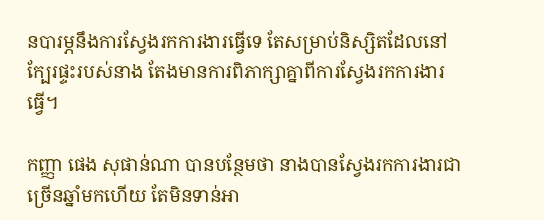នបារម្ភនឹងការស្វែងរកការងារធ្វើទេ តែសម្រាប់និស្សិតដែលនៅក្បែរផ្ទះរបស់នាង តែងមានការពិភាក្សាគ្នាពីការស្វែងរកការងារធ្វើ។

កញ្ញា ផេង សុផាន់ណា បានបន្ថែមថា នាងបានស្វែងរកការងារជាច្រើនឆ្នាំមកហើយ តែមិនទាន់អា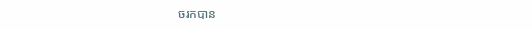ចរកបាន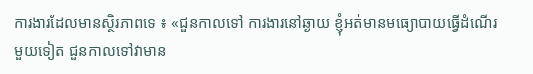ការងារដែលមានស្ថិរភាពទេ ៖ «ជួនកាលទៅ ការងារនៅឆ្ងាយ ខ្ញុំអត់មានមធ្យោបាយធ្វើដំណើរ មួយទៀត ជួនកាលទៅវាមាន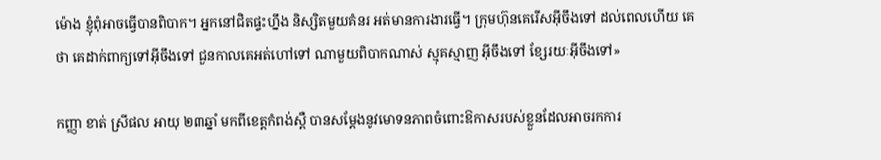ម៉ោង ខ្ញុំពុំអាចធ្វើបានពិបាក។ អ្នកនៅជិតផ្ទះហ្នឹង និស្សិតមួយគំនរ អត់មានការងារធ្វើ។ ក្រុមហ៊ុនគេរើសអ៊ីចឹងទៅ ដល់ពេលហើយ គេថា គេដាក់ពាក្យទៅអ៊ីចឹងទៅ ជួនកាលគេអត់ហៅទៅ ណាមួយពិបាកណាស់ ស្មុគស្មាញ អ៊ីចឹងទៅ ខ្សែរយៈអ៊ីចឹងទៅ»

កញ្ញា ខាត់ ស្រីផល អាយុ ២៣ឆ្នាំ មកពីខេត្តកំពង់ស្ពឺ បានសម្តែងនូវមោទនភាពចំពោះឱកាសរបស់ខ្លួនដែលអាចរកការ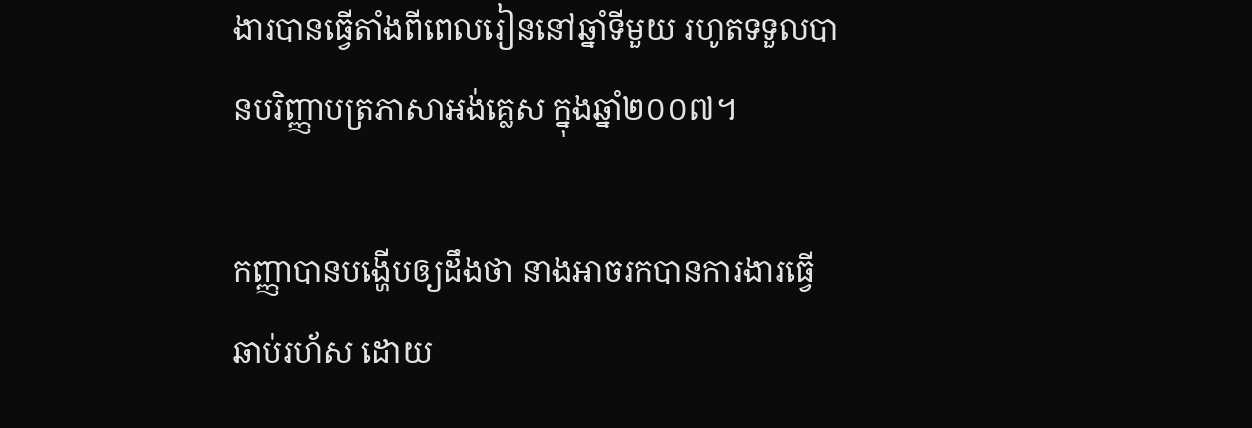ងារបានធ្វើតាំងពីពេលរៀននៅឆ្នាំទីមួយ រហូតទទួលបានបរិញ្ញាបត្រភាសាអង់គ្លេស ក្នុងឆ្នាំ២០០៧។

កញ្ញាបានបង្ហើបឲ្យដឹងថា នាងអាចរកបានការងារធ្វើឆាប់រហ័ស ដោយ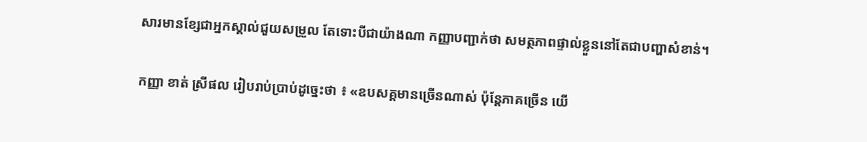សារមានខ្សែជាអ្នកស្គាល់ជួយសម្រួល តែទោះបីជាយ៉ាងណា កញ្ញាបញ្ជាក់ថា សមត្ថភាពផ្ទាល់ខ្លួននៅតែជាបញ្ហាសំខាន់។

កញ្ញា ខាត់ ស្រីផល រៀបរាប់ប្រាប់ដូច្នេះថា ៖ «ឧបសគ្គមានច្រើនណាស់ ប៉ុន្តែភាគច្រើន យើ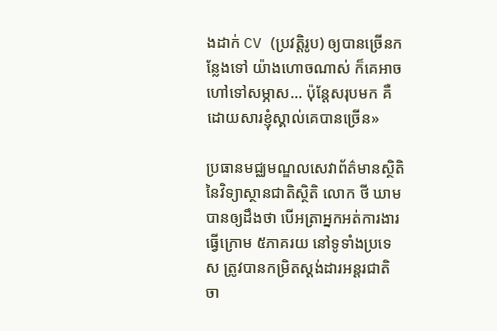ងដាក់ CV (ប្រវត្តិរូប) ឲ្យបានច្រើនកន្លែងទៅ យ៉ាងហោចណាស់ ក៏គេអាចហៅទៅសម្ភាស... ប៉ុន្តែសរុបមក គឺដោយសារខ្ញុំស្គាល់គេបានច្រើន»

ប្រធានមជ្ឈមណ្ឌលសេវាព័ត៌មានស្ថិតិនៃវិទ្យាស្ថានជាតិស្ថិតិ លោក ថី ឃាម បានឲ្យដឹងថា បើអត្រាអ្នកអត់ការងារធ្វើក្រោម ៥ភាគរយ នៅទូទាំងប្រទេស ត្រូវបានកម្រិតស្តង់ដារអន្តរជាតិចា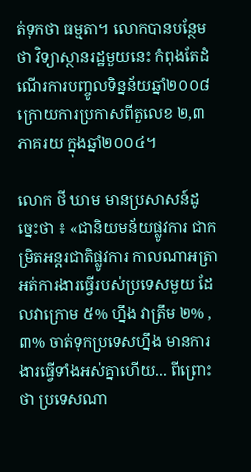ត់ទុកថា ធម្មតា។ លោកបានបន្ថែមថា វិទ្យាស្ថានរដ្ឋមួយនេះ កំពុងតែដំណើរការបញ្ចូលទិន្នន័យឆ្នាំ២០០៨ ក្រោយការប្រកាសពីតួលេខ ២,៣ភាគរយ ក្នុងឆ្នាំ២០០៤។

លោក ថី ឃាម មានប្រសាសន៍ដូច្នេះថា ៖ «ជានិយមន័យផ្លូវការ ជាកម្រិតអន្តរជាតិផ្លូវការ កាលណាអត្រាអត់ការងារធ្វើរបស់ប្រទេសមួយ ដែលវាក្រោម ៥% ហ្នឹង វាត្រឹម ២% , ៣% ចាត់ទុកប្រទេសហ្នឹង មានការងារធ្វើទាំងអស់គ្នាហើយ... ពីព្រោះថា ប្រទេសណា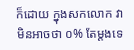ក៏ដោយ ក្នុងសកលោក វាមិនអាចថា ០% តែម្ដងទេ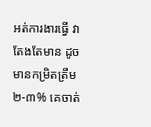អត់ការងារធ្វើ វាតែងតែមាន ដូចមានកម្រិតត្រឹម ២-៣% គេចាត់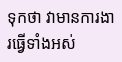ទុកថា វាមានការងារធ្វើទាំងអស់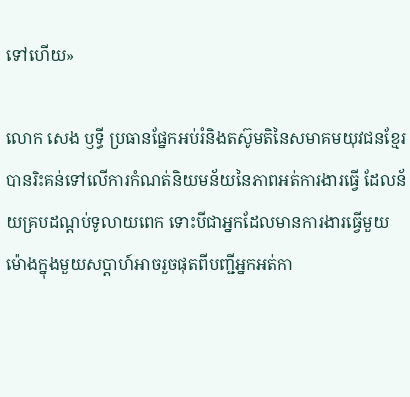ទៅហើយ»

លោក សេង ឫទ្ធី ប្រធានផ្នែកអប់រំនិងតស៊ូមតិនៃសមាគមយុវជនខ្មែរ បានរិះគន់ទៅលើការកំណត់និយមន័យនៃភាពអត់ការងារធ្វើ ដែលន័យគ្របដណ្តប់ទូលាយពេក ទោះបីជាអ្នកដែលមានការងារធ្វើមួយម៉ោងក្នុងមួយសប្តាហ៍អាចរួចផុតពីបញ្ជីអ្នកអត់កា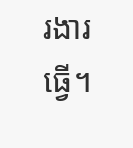រងារធ្វើ។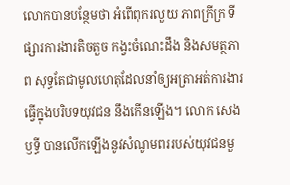លោកបានបន្ថែមថា អំពើពុករលួយ ភាពក្រីក្រ ទីផ្សារការងារតិចតួច កង្វះចំណេះដឹង និងសមត្ថភាព សុទ្ធតែជាមូលហេតុដែលនាំឲ្យអត្រាអត់ការងារធ្វើក្នុងបរិបទយុវជន នឹងកើនឡើង។ លោក សេង ឫទ្ធី បានលើកឡើងនូវសំណូមពររបស់យុវជនមួ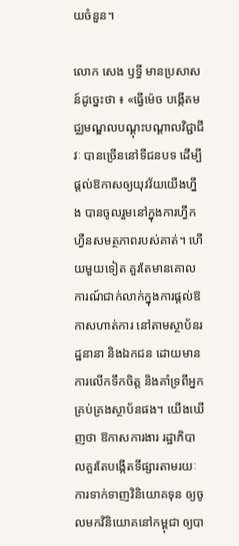យចំនួន។

លោក សេង ឫទ្ធី មានប្រសាសន៍ដូច្នេះថា ៖ «ធ្វើម៉េច បង្កើតមជ្ឈមណ្ឌលបណ្ដុះបណ្ដាលវិជ្ជាជីវៈ បានច្រើននៅទីជនបទ ដើម្បីផ្ដល់ឱកាសឲ្យយុវវ័យយើងហ្នឹង បានចូលរួមនៅក្នុងការហ្វឹកហ្វឺនសមត្ថភាពរបស់គាត់។ ហើយមួយទៀត គួរតែមានគោលការណ៍ជាក់លាក់ក្នុងការផ្ដល់ឱកាសហាត់ការ នៅតាមស្ថាប័នរដ្ឋនានា និងឯកជន ដោយមានការលើកទឹកចិត្ត និងគាំទ្រពីអ្នកគ្រប់គ្រងស្ថាប័នផង។ យើងឃើញថា ឱកាសការងារ រដ្ឋាភិបាលគួរតែបង្កើតទីផ្សារតាមរយៈការទាក់ទាញវិនិយោគទុន ឲ្យចូលមកវិនិយោគនៅកម្ពុជា ឲ្យបា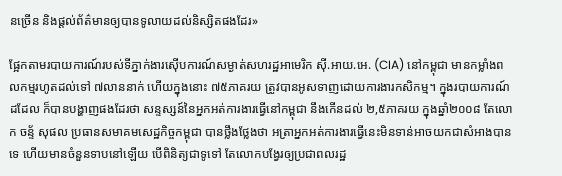នច្រើន និងផ្ដល់ព័ត៌មានឲ្យបានទូលាយដល់និស្សិតផងដែរ»

ផ្អែកតាមរបាយការណ៍របស់ទីភ្នាក់ងារស៊ើបការណ៍សម្ងាត់សហរដ្ឋអាមេរិក ស៊ី.អាយ.អេ. (CIA) នៅកម្ពុជា មានកម្លាំងពលកម្មរហូតដល់ទៅ ៧លាននាក់ ហើយក្នុងនោះ ៧៥ភាគរយ ត្រូវបានអូសទាញដោយការងារកសិកម្ម។ ក្នុងរបាយការណ៍ដដែល ក៏បានបង្ហាញផងដែរថា សន្ទស្សន៍នៃអ្នកអត់ការងារធ្វើនៅកម្ពុជា នឹងកើនដល់ ២,៥ភាគរយ ក្នុងឆ្នាំ២០០៨ តែលោក ចន្ទ័ សុផល ប្រធានសមាគមសេដ្ឋកិច្ចកម្ពុជា បានថ្លឹងថ្លែងថា អត្រាអ្នកអត់ការងារធ្វើនេះមិនទាន់អាចយកជាសំអាងបានទេ ហើយមានចំនួនទាបនៅឡើយ បើពិនិត្យជាទូទៅ តែលោកបង្វែរឲ្យប្រជាពលរដ្ឋ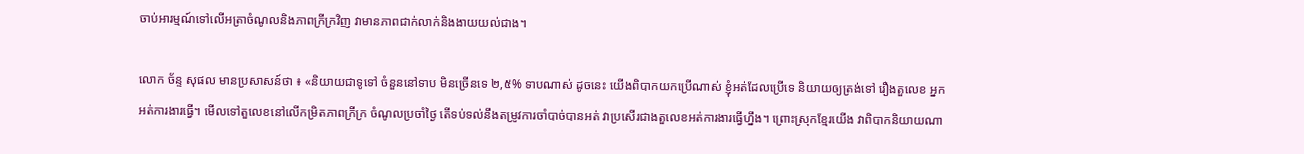ចាប់អារម្មណ៍ទៅលើអត្រាចំណូលនិងភាពក្រីក្រវិញ វាមានភាពជាក់លាក់និងងាយយល់ជាង។

លោក ច័ន្ទ សុផល មានប្រសាសន៍ថា ៖ «និយាយជាទូទៅ ចំនួននៅទាប មិនច្រើនទេ ២,៥% ទាបណាស់ ដូចនេះ យើងពិបាកយកប្រើណាស់ ខ្ញុំអត់ដែលប្រើទេ និយាយឲ្យត្រង់ទៅ រឿងតួលេខ អ្នកអត់ការងារធ្វើ។ មើលទៅតួលេខនៅលើកម្រិតភាពក្រីក្រ ចំណូលប្រចាំថ្ងៃ តើទប់ទល់នឹងតម្រូវការចាំបាច់បានអត់ វាប្រសើរជាងតួលេខអត់ការងារធ្វើហ្នឹង។ ព្រោះស្រុកខ្មែរយើង វាពិបាកនិយាយណា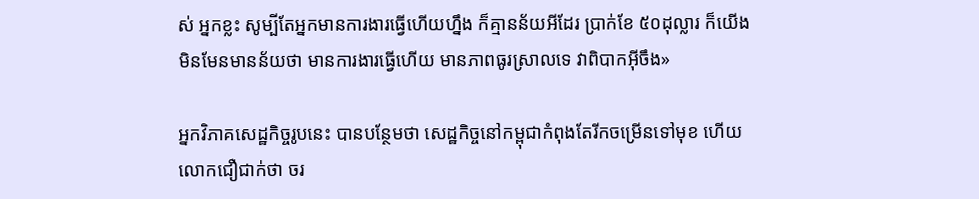ស់ អ្នកខ្លះ សូម្បីតែអ្នកមានការងារធ្វើហើយហ្នឹង ក៏គ្មានន័យអីដែរ ប្រាក់ខែ ៥០ដុល្លារ ក៏យើងមិនមែនមានន័យថា មានការងារធ្វើហើយ មានភាពធូរស្រាលទេ វាពិបាកអ៊ីចឹង»

អ្នកវិភាគសេដ្ឋកិច្ចរូបនេះ បានបន្ថែមថា សេដ្ឋកិច្ចនៅកម្ពុជាកំពុងតែរីកចម្រើនទៅមុខ ហើយលោកជឿជាក់ថា ចរ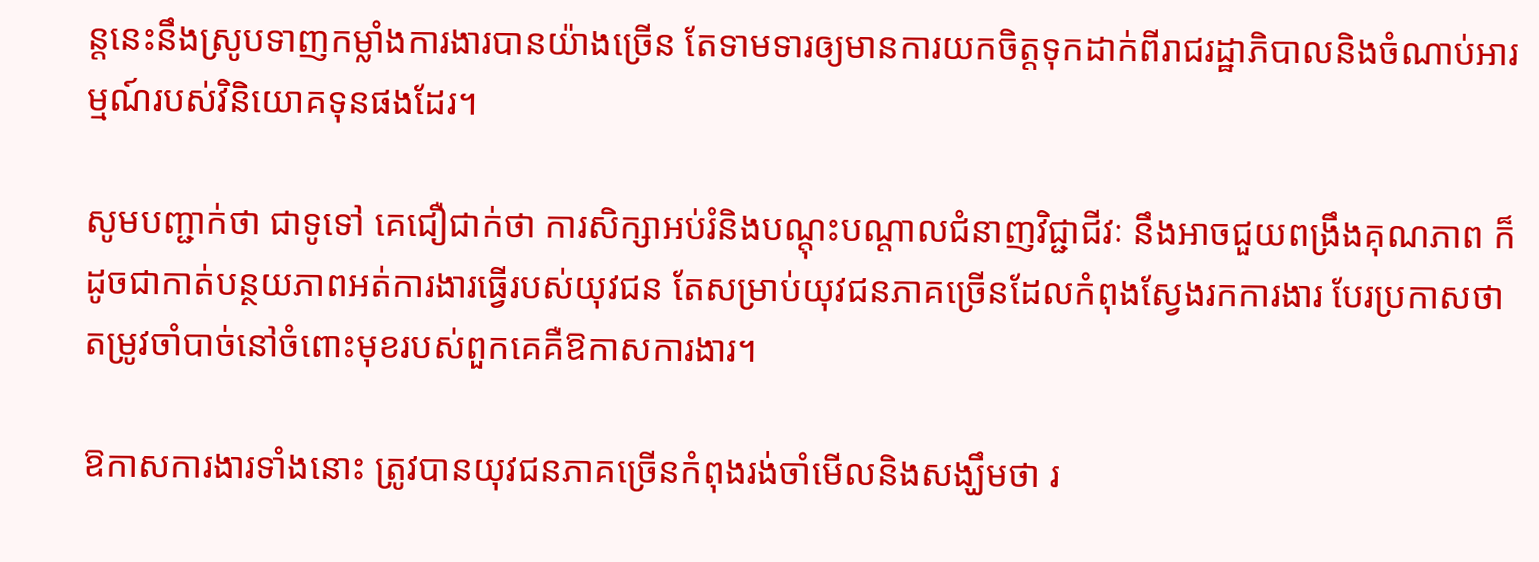ន្តនេះនឹងស្រូបទាញកម្លាំងការងារបានយ៉ាងច្រើន តែទាមទារឲ្យមានការយកចិត្តទុកដាក់ពីរាជរដ្ឋាភិបាលនិងចំណាប់អារម្មណ៍របស់វិនិយោគទុនផងដែរ។

សូមបញ្ជាក់ថា ជាទូទៅ គេជឿជាក់ថា ការសិក្សាអប់រំនិងបណ្តុះបណ្តាលជំនាញវិជ្ជាជីវៈ នឹងអាចជួយពង្រឹងគុណភាព ក៏ដូចជាកាត់បន្ថយភាពអត់ការងារធ្វើរបស់យុវជន តែសម្រាប់យុវជនភាគច្រើនដែលកំពុងស្វែងរកការងារ បែរប្រកាសថា តម្រូវចាំបាច់នៅចំពោះមុខរបស់ពួកគេគឺឱកាសការងារ។

ឱកាសការងារទាំងនោះ ត្រូវបានយុវជនភាគច្រើនកំពុងរង់ចាំមើលនិងសង្ឃឹមថា រ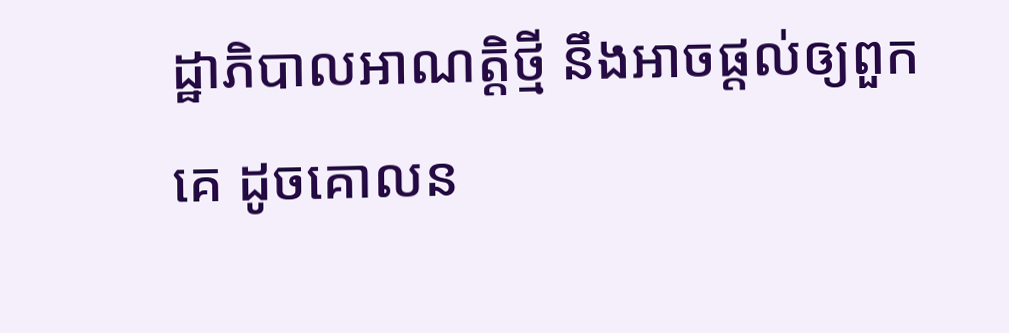ដ្ឋាភិបាលអាណត្តិថ្មី នឹងអាចផ្តល់ឲ្យពួកគេ ដូចគោលន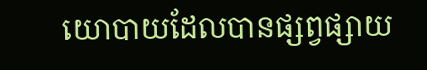យោបាយដែលបានផ្សព្វផ្សាយ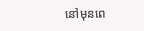នៅមុនពេ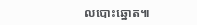លបោះឆ្នោត៕